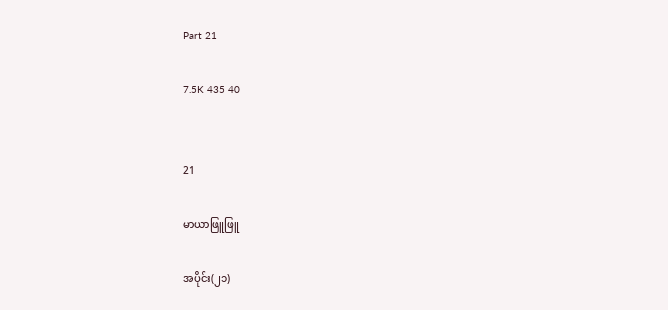Part 21

7.5K 435 40


21

မာယာဖြူဖြူ

အပိုင်း(၂၁)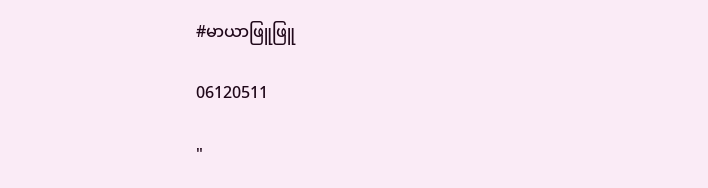#မာယာဖြူဖြူ

06120511

"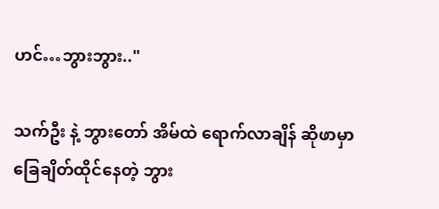ဟင်…ဘွားဘွား.."

သက်ဦး နဲ့ ဘွားတော် အိမ်ထဲ ရောက်လာချိန် ဆိုဖာမှာ ခြေချိတ်ထိုင်နေတဲ့ ဘွား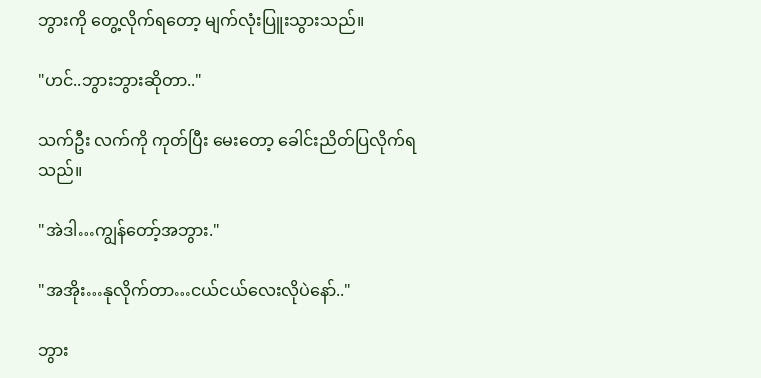ဘွားကို တွေ့လိုက်ရတော့ မျက်လုံးပြူးသွားသည်။

"ဟင်..ဘွားဘွားဆိုတာ.."

သက်ဦး လက်ကို ကုတ်ပြီး မေးတော့ ခေါင်းညိတ်ပြလိုက်ရသည်။

"အဲဒါ…ကျွန်တော့်အဘွား."

"အအိုး…နုလိုက်တာ…ငယ်ငယ်လေးလိုပဲနော်.."

ဘွား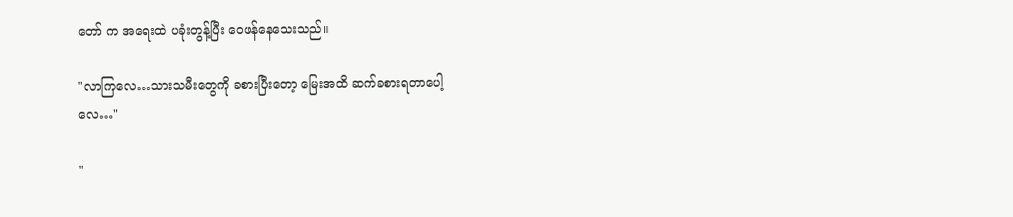တော် က အရေးထဲ ပခုံးတွန့်ပြီး ဝေဖန်နေသေးသည်။

"လာကြလေ…သားသမီးတွေကို ခစားပြီးတော့ မြေးအထိ ဆက်ခစားရတာပေါ့လေ…"

"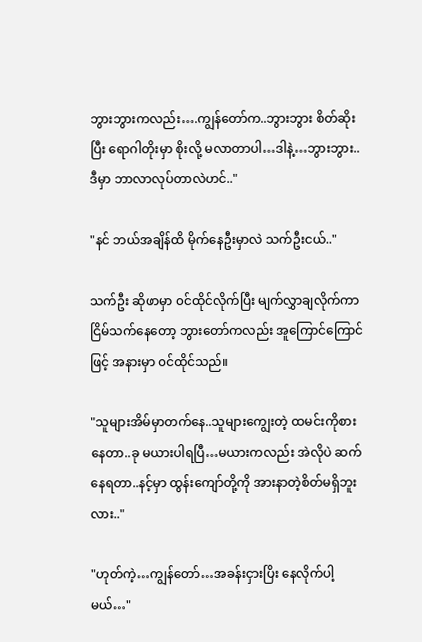ဘွားဘွားကလည်း….ကျွန်တော်က..ဘွားဘွား စိတ်ဆိုးပြီး ရောဂါတိုးမှာ စိုးလို့ မလာတာပါ…ဒါနဲ့…ဘွားဘွား..ဒီမှာ ဘာလာလုပ်တာလဲဟင်.."

"နင် ဘယ်အချိန်ထိ မိုက်နေဦးမှာလဲ သက်ဦးငယ်.."

သက်ဦး ဆိုဖာမှာ ၀င်ထိုင်လိုက်ပြီး မျက်လွှာချလိုက်ကာ ငြိမ်သက်နေတော့ ဘွားတော်ကလည်း အူကြောင်ကြောင်ဖြင့် အနားမှာ ၀င်ထိုင်သည်။

"သူများအိမ်မှာတက်နေ..သူများကျွေးတဲ့ ထမင်းကိုစားနေတာ..ခု မယားပါရပြီ…မယားကလည်း အဲလိုပဲ ဆက်နေရတာ..နင့်မှာ ထွန်းကျော်တို့ကို အားနာတဲ့စိတ်မရှိဘူးလား.."

"ဟုတ်ကဲ့…ကျွန်တော်…အခန်းငှားပြိး နေလိုက်ပါ့မယ်…"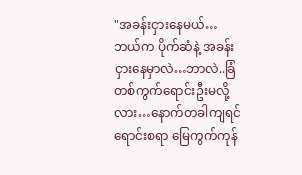"အခန်းငှားနေမယ်…ဘယ်က ပိုက်ဆံနဲ့ အခန်းငှားနေမှာလဲ…ဘာလဲ..ခြံတစ်ကွက်ရောင်းဦးမလို့လား…နောက်တခါကျရင် ရောင်းစရာ မြေကွက်ကုန်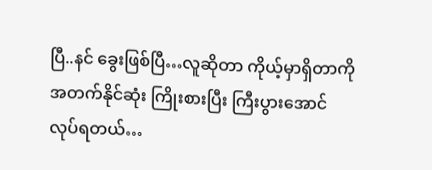ပြီ..နင် ခွေးဖြစ်ပြီ…လူဆိုတာ ကိုယ့်မှာရှိတာကို အတက်နိုင်ဆုံး ကြိုးစားပြီး ကြီးပွားအောင် လုပ်ရတယ်…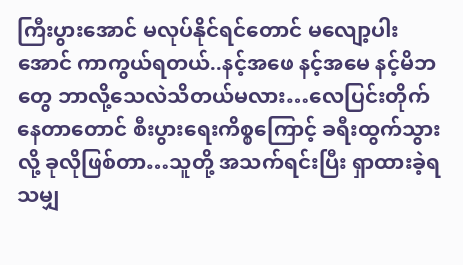ကြီးပွားအောင် မလုပ်နိုင်ရင်တောင် မလျော့ပါးအောင် ကာကွယ်ရတယ်..နင့်အဖေ နင့်အမေ နင့်မိဘတွေ ဘာလို့သေလဲသိတယ်မလား…လေပြင်းတိုက်နေတာတောင် စီးပွားရေးကိစ္စကြောင့် ခရီးထွက်သွားလို့ ခုလိုဖြစ်တာ…သူတို့ အသက်ရင်းပြီး ရှာထားခဲ့ရသမျှ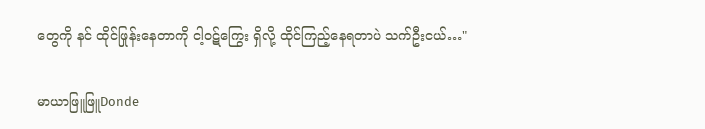တွေကို နင် ထိုင်ဖြုန်းနေတာကို ငါ့၀ဋ်ကြွေး ရှိလို့ ထိုင်ကြည့်နေရတာပဲ သက်ဦးငယ်…"

မာယာဖြူဖြူDonde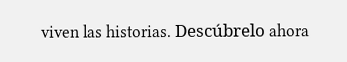viven las historias. Descúbrelo ahora